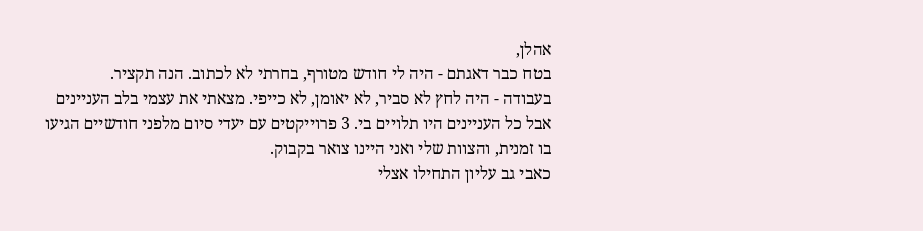אהלן,
בטח כבר דאגתם - היה לי חודש מטורף, בחרתי לא לכתוב. הנה תקציר.
בעבודה - היה לחץ לא סביר, לא יאומן, לא כייפי. מצאתי את עצמי בלב העניינים אבל כל העניינים היו תלויים בי. 3 פרוייקטים עם יעדי סיום מלפני חודשיים הגיעו בו זמנית, והצוות שלי ואני היינו צואר בקבוק.
כאבי גב עליון התחילו אצלי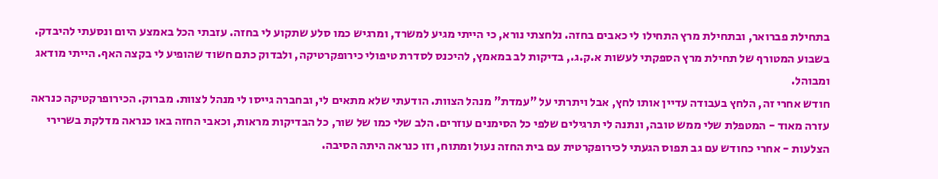בתחילת פברואר, ובתחילת מרץ התחילו לי כאבים בחזה. נלחצתי נורא, כי הייתי מגיע למשרד, ומרגיש כמו סלע שתקוע לי בחזה. עזבתי הכל באמצע היום ונסעתי להיבדק. בשבוע המטורף של תחילת מרץ הספקתי לעשות א.ק.ג., בדיקות לב במאמץ, להיכנס לסדרת טיפולי כירופקרטיקה, ולבדוק כתם חשוד שהופיע לי בקצה האף. הייתי מודאג ומבוהל.
חודש אחרי זה, הלחץ בעבודה עדיין אותו לחץ, אבל ויתרתי על "עמדת" מנהל הצוות. הודעתי שלא מתאים לי, ובחברה גייסו לי מנהל לצוות. מברוק. הכירופרקטיקה כנראה עזרה מאוד - המטפלת שלי ממש טובה, ונתנה לי תרגילים שלפי כל הסימנים עוזרים. הלב שלי כמו של שור, כל הבדיקות מראות, וכאבי החזה באו כנראה מדלקת בשרירי הצלעות - אחרי כחודש עם גב תפוס הגעתי לכירופקרטית עם בית החזה נעול ומתוח, וזו כנראה היתה הסיבה.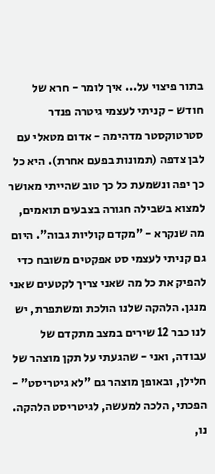בתור פיצוי על... איך לומר - חרא של חודש - קניתי לעצמי גיטרה פנדר סטרטוקסטר מדהימה - אדום מטאלי עם לבן צדפה (תמונות בפעם אחרת). היא כל כך יפה ונשמעת כל כך טוב שהייתי מאושר למצוא בשבילה חגורה בצבעים תואמים, מה שנקרא - "מקדם קוליות גבוה". היום גם קניתי לעצמי סט אפקטים משובח כדי להפיק את כל מה שאני צריך לקטעים שאני מנגן. הלהקה שלנו הולכת ומשתפרת, יש לנו כבר 12 שירים במצב מתקדם של עבודה, ואני - שהגעתי על תקן מוצהר של חלילן, ובאופן מוצהר גם "לא גיטריסט" - הפכתי, הלכה למעשה, לגיטריסט הלהקה. נו,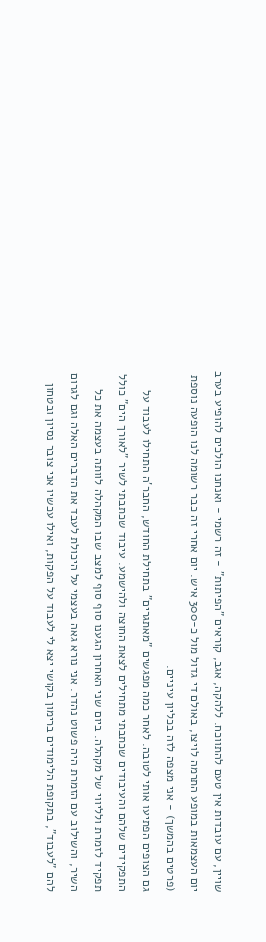שויין, עם עובדות אין טעם להתווכח. ללהקה, אגב, קוראים "הפיתות" - זה רשמי - ואנחנו הולכים להופיע בערב יום העצמאות במופע התרמה לויצו, באולם די גדול מול כ-300 איש. יום אחרי זה כבר רשומה לנו הופעה נוספת (פרטים בהמשך) - אני מצפה לזה בכליון עיניים.
גם הצופים הפתיעו אותי לטובה. לאחר כמה מפגשים "מאתגרים" בתחילת החודש, החבר'ה התחילו לעבוד על התפקידים שלהם והעיבודים שכתבתי מתחילים לצאת החוצה ולהישמע. עיבוד שכתבתי לשיר "לאורך הים" כולל תפקיד לזמרת ולליווי של מקהלה. ביום שני האחרון הגענו סוף סוף למצב שבו המקהלה לוותה בעצמה את כל השיר, והשילוב עם הזמרת היה פשוט נהדר. אני נורא גאה בעצמי על היכולת לעבד את הדברים האלה וגם לגרום להם "לעבוד", בתקופת הלימודים ברימון בקושי יצא לי לעבוד על הפקות, ואילו עכשיו אני צובר נסיון ובטחון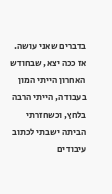בדברים שאני עושה.
אז ככה יצא, שבחודש האחרון הייתי המון בעבודה, הייתי הרבה בלחץ, וכשחזרתי הביתה ישבתי לכתוב עיבודים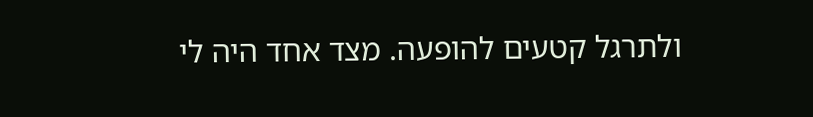ולתרגל קטעים להופעה. מצד אחד היה לי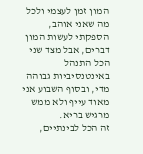המון זמן לעצמי ולכל מה שאני אוהב, הספקתי לעשות המון דברים, אבל מצד שני הכל התנהל באינטנסיביות גבוהה מדי, ובסוף השבוע אני מאוד עייף ולא ממש מרגיש בריא.
זה הכל לבינתיים,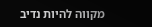מקווה להיות נדיב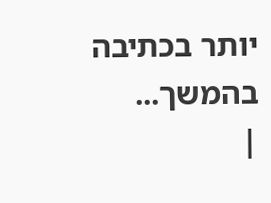יותר בכתיבה בהמשך...
|